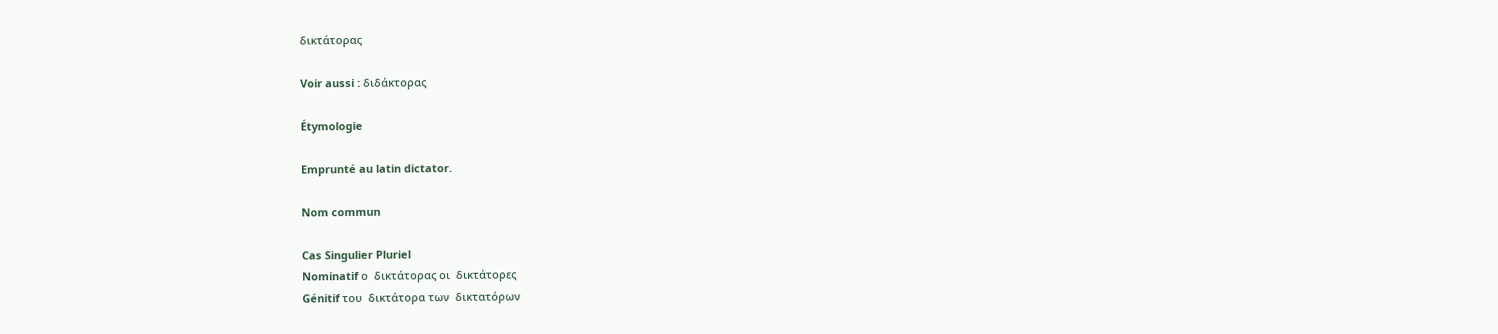δικτάτορας

Voir aussi : διδάκτορας

Étymologie

Emprunté au latin dictator.

Nom commun

Cas Singulier Pluriel
Nominatif ο  δικτάτορας οι  δικτάτορες
Génitif του  δικτάτορα των  δικτατόρων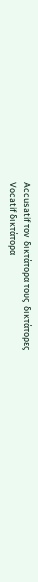Accusatif τον  δικτάτορα τους  δικτάτορες
Vocatif δικτάτορα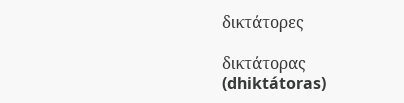δικτάτορες

δικτάτορας (dhiktátoras)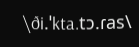\ði.ˈkta.tɔ.ɾas\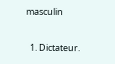masculin

  1. Dictateur.